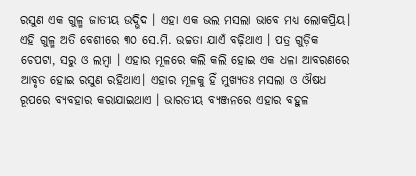ରସୁଣ ଏକ ଗୁଳ୍ମ ଜାତୀୟ ଉଦ୍ଭିଦ । ଏହା ଏକ ଭଲ ମସଲା ଭାବେ ମଧ୍ୟ ଲୋକପ୍ରିୟ। ଏହି ଗୁଳ୍ମ ଅତି ବେଶୀରେ ୩୦ ସେ.ମି. ଉଚ୍ଚତା ଯାଏଁ ବଢ଼ିଥାଏ । ପତ୍ର ଗୁଡ଼ିକ ଚେପଟା, ସରୁ ଓ ଲମ୍ବା । ଏହାର ମୂଳରେ କଲି କଲି ହୋଇ ଏକ ଧଳା ଆବରଣରେ ଆବୃତ ହୋଇ ରସୁଣ ରହିଥାଏ। ଏହାର ମୂଳକୁ ହିଁ ମୁଖ୍ୟତଃ ମସଲା ଓ ଔଷଧ ରୂପରେ ବ୍ୟବହାର କରାଯାଇଥାଏ । ଭାରତୀୟ ବ୍ୟଞ୍ଜନରେ ଏହାର ବହୁଳ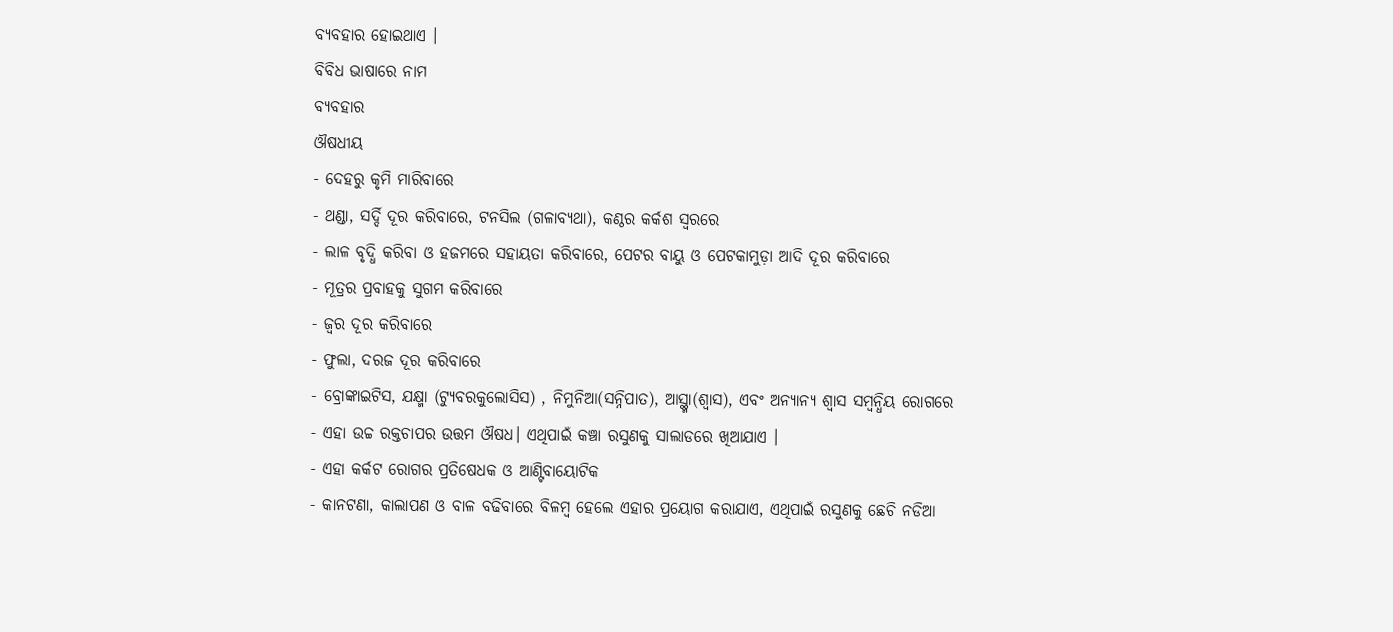ବ୍ୟବହାର ହୋଇଥାଏ ।
ବିବିଧ ଭାଷାରେ ନାମ
ବ୍ୟବହାର
ଔଷଧୀୟ
- ଦେହରୁ କୃମି ମାରିବାରେ
- ଥଣ୍ଡା, ସର୍ଦ୍ଦି ଦୂର କରିବାରେ, ଟନସିଲ (ଗଳାବ୍ୟଥା), କଣ୍ଠର କର୍କଶ ସ୍ୱରରେ
- ଲାଳ ବୃଦ୍ଧି କରିବା ଓ ହଜମରେ ସହାୟତା କରିବାରେ, ପେଟର ବାୟୁ ଓ ପେଟକାମୁଡ଼ା ଆଦି ଦୂର କରିବାରେ
- ମୂତ୍ରର ପ୍ରବାହକୁ ସୁଗମ କରିବାରେ
- ଜ୍ୱର ଦୂର କରିବାରେ
- ଫୁଲା, ଦରଜ ଦୂର କରିବାରେ
- ବ୍ରୋଙ୍କାଇଟିସ, ଯକ୍ଷ୍ମା (ଟ୍ୟୁବରକୁଲୋସିସ) , ନିମୁନିଆ(ସନ୍ନିପାତ), ଆସ୍ଥ୍ମା(ଶ୍ୱାସ), ଏବଂ ଅନ୍ୟାନ୍ୟ ଶ୍ୱାସ ସମ୍ବନ୍ଧିୟ ରୋଗରେ
- ଏହା ଉଚ୍ଚ ରକ୍ତଚାପର ଉତ୍ତମ ଔଷଧ। ଏଥିପାଇଁ କଞ୍ଚା ରସୁଣକୁ ସାଲାଡରେ ଖିଆଯାଏ ।
- ଏହା କର୍କଟ ରୋଗର ପ୍ରତିଷେଧକ ଓ ଆଣ୍ଟିବାୟୋଟିକ
- କାନଟଣା, କାଲାପଣ ଓ ବାଳ ବଢିବାରେ ବିଳମ୍ବ ହେଲେ ଏହାର ପ୍ରୟୋଗ କରାଯାଏ, ଏଥିପାଇଁ ରସୁଣକୁ ଛେଚି ନଡିଆ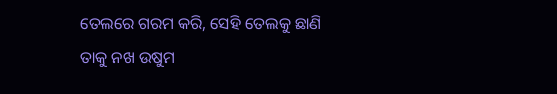ତେଲରେ ଗରମ କରି, ସେହି ତେଲକୁ ଛାଣି ତାକୁ ନଖ ଉଷୁମ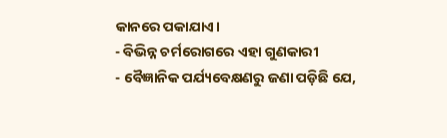କାନରେ ପକାଯାଏ।
- ବିଭିନ୍ନ ଚର୍ମରୋଗରେ ଏହା ଗୁଣକାରୀ
- ବୈଜ୍ଞାନିକ ପର୍ଯ୍ୟବେକ୍ଷଣରୁ ଜଣା ପଡ଼ିଛି ଯେ,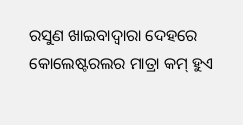ରସୁଣ ଖାଇବାଦ୍ୱାରା ଦେହରେ କୋଲେଷ୍ଟରଲର ମାତ୍ରା କମ୍ ହୁଏ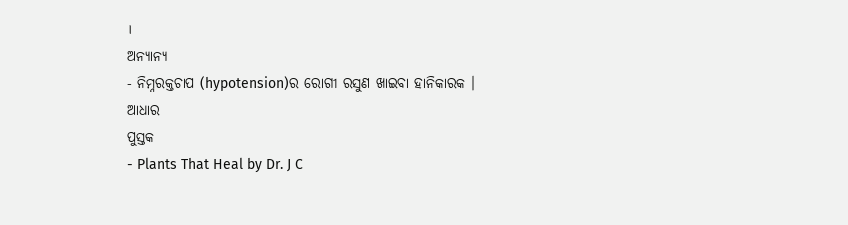।
ଅନ୍ୟାନ୍ୟ
- ନିମ୍ନରକ୍ତଚାପ (hypotension)ର ରୋଗୀ ରସୁଣ ଖାଇବା ହାନିକାରକ ।
ଆଧାର
ପୁସ୍ତକ
- Plants That Heal by Dr. J C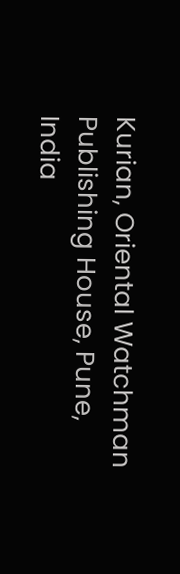Kurian, Oriental Watchman Publishing House, Pune, India